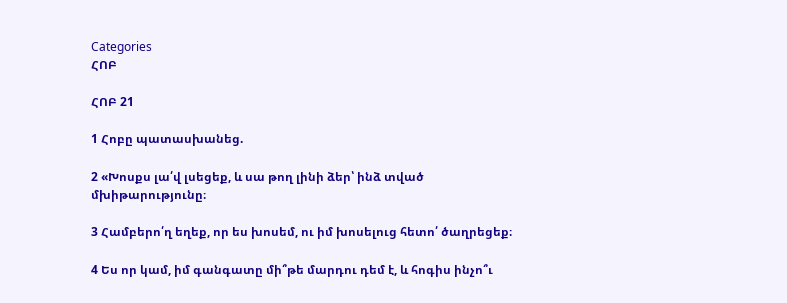Categories
ՀՈԲ

ՀՈԲ 21

1 Հոբը պատասխանեց.

2 «Խոսքս լա՛վ լսեցեք, և սա թող լինի ձեր՝ ինձ տված մխիթարությունը։

3 Համբերո՛ղ եղեք, որ ես խոսեմ, ու իմ խոսելուց հետո՛ ծաղրեցեք։

4 Ես որ կամ, իմ գանգատը մի՞թե մարդու դեմ է, և հոգիս ինչո՞ւ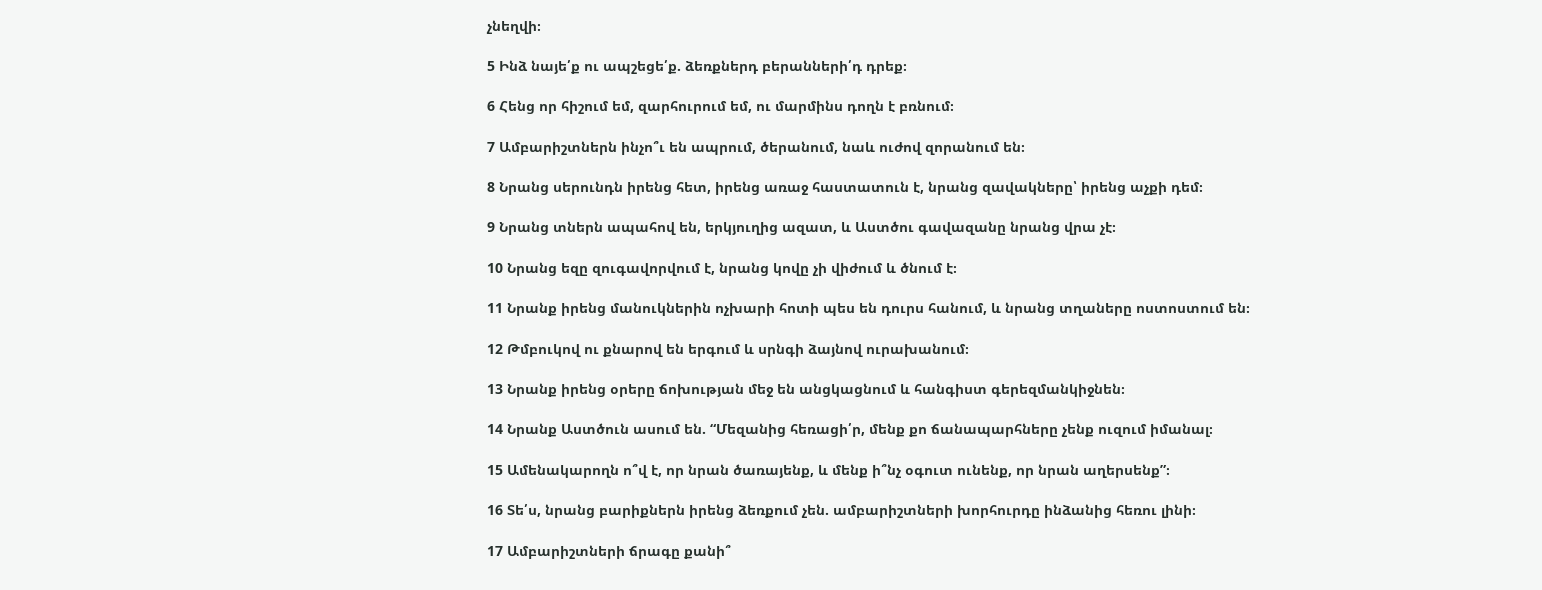չնեղվի։

5 Ինձ նայե՛ք ու ապշեցե՛ք. ձեռքներդ բերանների՛դ դրեք։

6 Հենց որ հիշում եմ, զարհուրում եմ, ու մարմինս դողն է բռնում։

7 Ամբարիշտներն ինչո՞ւ են ապրում, ծերանում, նաև ուժով զորանում են։

8 Նրանց սերունդն իրենց հետ, իրենց առաջ հաստատուն է, նրանց զավակները՝ իրենց աչքի դեմ։

9 Նրանց տներն ապահով են, երկյուղից ազատ, և Աստծու գավազանը նրանց վրա չէ։

10 Նրանց եզը զուգավորվում է, նրանց կովը չի վիժում և ծնում է։

11 Նրանք իրենց մանուկներին ոչխարի հոտի պես են դուրս հանում, և նրանց տղաները ոստոստում են։

12 Թմբուկով ու քնարով են երգում և սրնգի ձայնով ուրախանում։

13 Նրանք իրենց օրերը ճոխության մեջ են անցկացնում և հանգիստ գերեզմանկիջնեն։

14 Նրանք Աստծուն ասում են. “Մեզանից հեռացի՛ր, մենք քո ճանապարհները չենք ուզում իմանալ։

15 Ամենակարողն ո՞վ է, որ նրան ծառայենք, և մենք ի՞նչ օգուտ ունենք, որ նրան աղերսենք”։

16 Տե՛ս, նրանց բարիքներն իրենց ձեռքում չեն. ամբարիշտների խորհուրդը ինձանից հեռու լինի։

17 Ամբարիշտների ճրագը քանի՞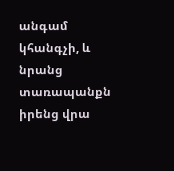անգամ կհանգչի, և նրանց տառապանքն իրենց վրա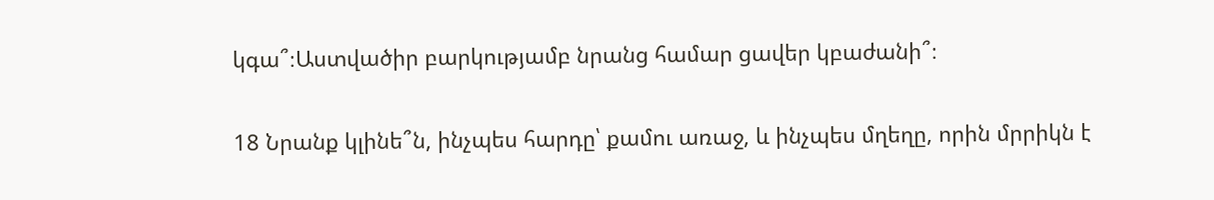կգա՞։Աստվածիր բարկությամբ նրանց համար ցավեր կբաժանի՞։

18 Նրանք կլինե՞ն, ինչպես հարդը՝ քամու առաջ, և ինչպես մղեղը, որին մրրիկն է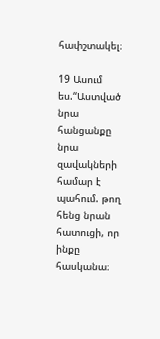հափշտակել։

19 Ասում ես.“Աստված նրա հանցանքը նրա զավակների համար է պահում. թող հենց նրան հատուցի, որ ինքը հասկանա։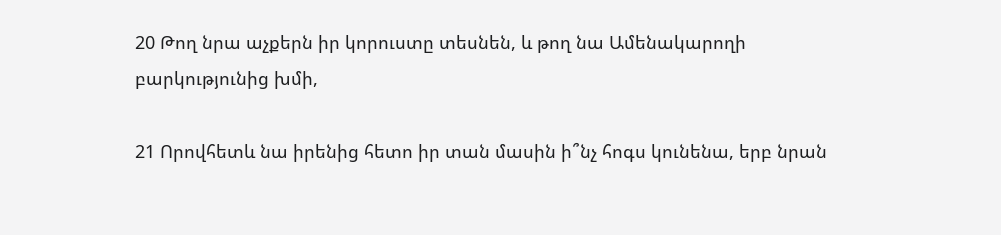20 Թող նրա աչքերն իր կորուստը տեսնեն, և թող նա Ամենակարողի բարկությունից խմի,

21 Որովհետև նա իրենից հետո իր տան մասին ի՞նչ հոգս կունենա, երբ նրան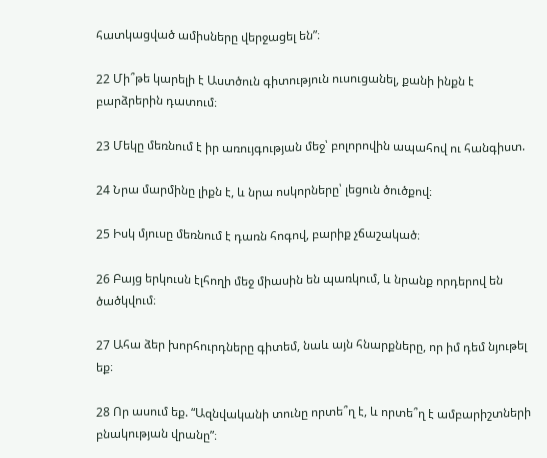հատկացված ամիսները վերջացել են”։

22 Մի՞թե կարելի է Աստծուն գիտություն ուսուցանել, քանի ինքն է բարձրերին դատում։

23 Մեկը մեռնում է իր առույգության մեջ՝ բոլորովին ապահով ու հանգիստ.

24 Նրա մարմինը լիքն է, և նրա ոսկորները՝ լեցուն ծուծքով։

25 Իսկ մյուսը մեռնում է դառն հոգով, բարիք չճաշակած։

26 Բայց երկուսն էլհողի մեջ միասին են պառկում, և նրանք որդերով են ծածկվում։

27 Ահա ձեր խորհուրդները գիտեմ, նաև այն հնարքները, որ իմ դեմ նյութել եք։

28 Որ ասում եք. “Ազնվականի տունը որտե՞ղ է, և որտե՞ղ է ամբարիշտների բնակության վրանը”։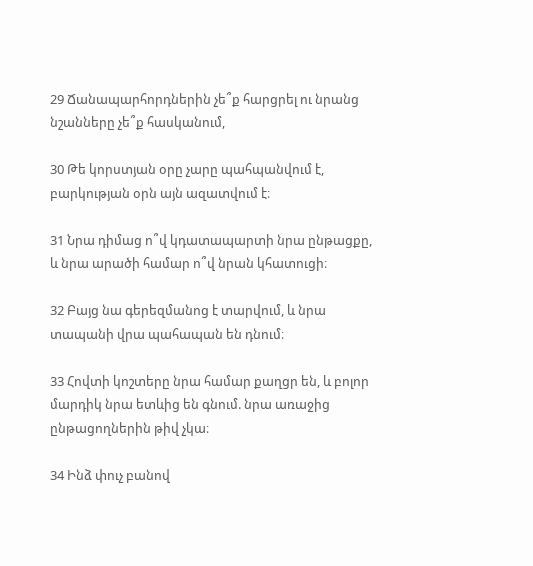29 Ճանապարհորդներին չե՞ք հարցրել ու նրանց նշանները չե՞ք հասկանում,

30 Թե կորստյան օրը չարը պահպանվում է, բարկության օրն այն ազատվում է։

31 Նրա դիմաց ո՞վ կդատապարտի նրա ընթացքը, և նրա արածի համար ո՞վ նրան կհատուցի։

32 Բայց նա գերեզմանոց է տարվում, և նրա տապանի վրա պահապան են դնում։

33 Հովտի կոշտերը նրա համար քաղցր են, և բոլոր մարդիկ նրա ետևից են գնում. նրա առաջից ընթացողներին թիվ չկա։

34 Ինձ փուչ բանով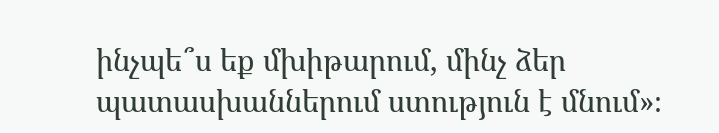ինչպե՞ս եք մխիթարում, մինչ ձեր պատասխաններում ստություն է մնում»։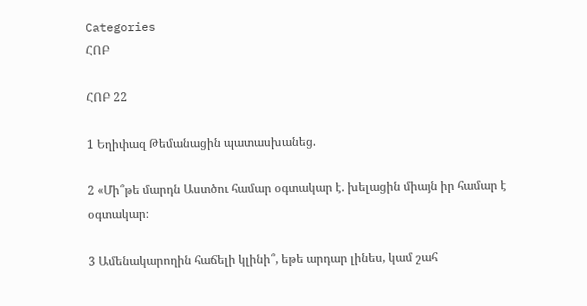Categories
ՀՈԲ

ՀՈԲ 22

1 Եղիփազ Թեմանացին պատասխանեց.

2 «Մի՞թե մարդն Աստծու համար օգտակար է. խելացին միայն իր համար է օգտակար։

3 Ամենակարողին հաճելի կլինի՞, եթե արդար լինես, կամ շահ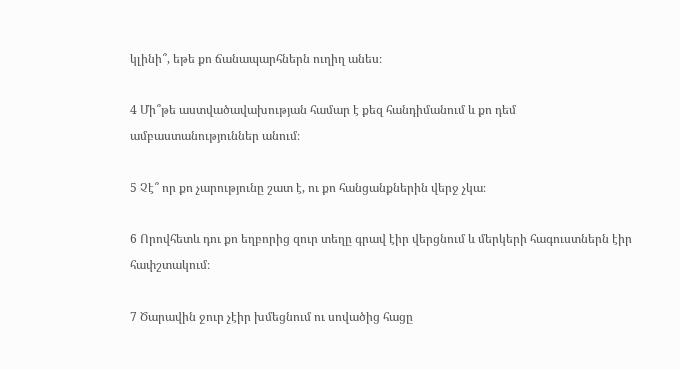կլինի՞, եթե քո ճանապարհներն ուղիղ անես։

4 Մի՞թե աստվածավախության համար է քեզ հանդիմանում և քո դեմ ամբաստանություններ անում։

5 Չէ՞ որ քո չարությունը շատ է, ու քո հանցանքներին վերջ չկա։

6 Որովհետև դու քո եղբորից զուր տեղը գրավ էիր վերցնում և մերկերի հագուստներն էիր հափշտակում։

7 Ծարավին ջուր չէիր խմեցնում ու սովածից հացը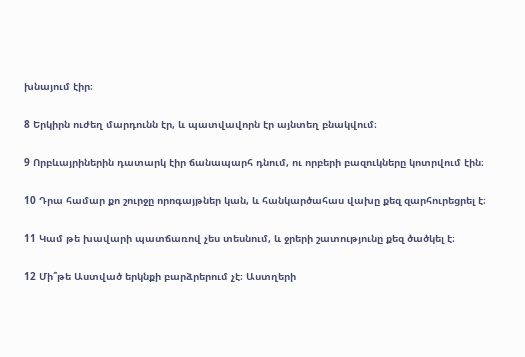խնայում էիր։

8 Երկիրն ուժեղ մարդունն էր, և պատվավորն էր այնտեղ բնակվում։

9 Որբևայրիներին դատարկ էիր ճանապարհ դնում, ու որբերի բազուկները կոտրվում էին։

10 Դրա համար քո շուրջը որոգայթներ կան, և հանկարծահաս վախը քեզ զարհուրեցրել է։

11 Կամ թե խավարի պատճառով չես տեսնում, և ջրերի շատությունը քեզ ծածկել է։

12 Մի՞թե Աստված երկնքի բարձրերում չէ։ Աստղերի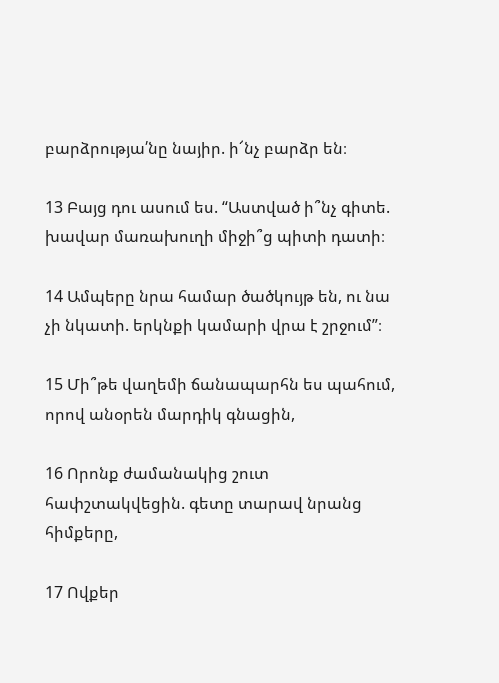բարձրությա՛նը նայիր. ի՜նչ բարձր են։

13 Բայց դու ասում ես. “Աստված ի՞նչ գիտե. խավար մառախուղի միջի՞ց պիտի դատի։

14 Ամպերը նրա համար ծածկույթ են, ու նա չի նկատի. երկնքի կամարի վրա է շրջում”։

15 Մի՞թե վաղեմի ճանապարհն ես պահում, որով անօրեն մարդիկ գնացին,

16 Որոնք ժամանակից շուտ հափշտակվեցին. գետը տարավ նրանց հիմքերը,

17 Ովքեր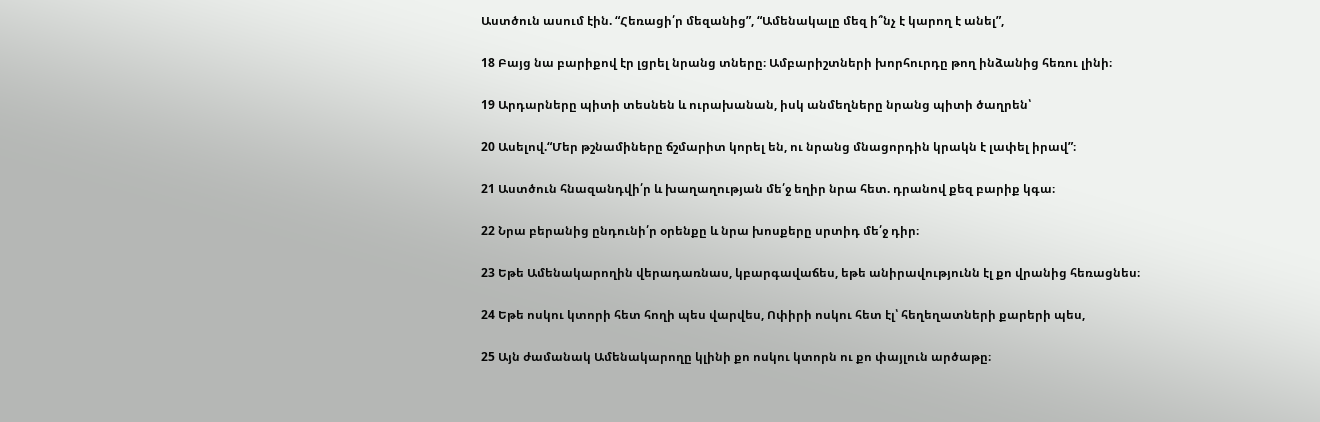Աստծուն ասում էին. “Հեռացի՛ր մեզանից”, “Ամենակալը մեզ ի՞նչ է կարող է անել”,

18 Բայց նա բարիքով էր լցրել նրանց տները։ Ամբարիշտների խորհուրդը թող ինձանից հեռու լինի։

19 Արդարները պիտի տեսնեն և ուրախանան, իսկ անմեղները նրանց պիտի ծաղրեն՝

20 Ասելով.“Մեր թշնամիները ճշմարիտ կորել են, ու նրանց մնացորդին կրակն է լափել իրավ”։

21 Աստծուն հնազանդվի՛ր և խաղաղության մե՛ջ եղիր նրա հետ. դրանով քեզ բարիք կգա։

22 Նրա բերանից ընդունի՛ր օրենքը և նրա խոսքերը սրտիդ մե՛ջ դիր։

23 Եթե Ամենակարողին վերադառնաս, կբարգավաճես, եթե անիրավությունն էլ քո վրանից հեռացնես։

24 Եթե ոսկու կտորի հետ հողի պես վարվես, Ոփիրի ոսկու հետ էլ՝ հեղեղատների քարերի պես,

25 Այն ժամանակ Ամենակարողը կլինի քո ոսկու կտորն ու քո փայլուն արծաթը։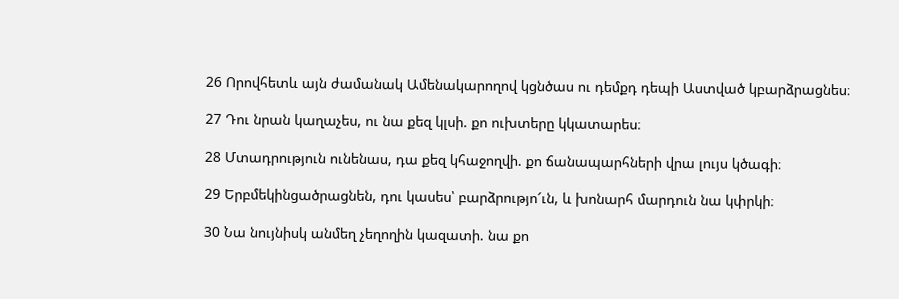26 Որովհետև այն ժամանակ Ամենակարողով կցնծաս ու դեմքդ դեպի Աստված կբարձրացնես։

27 Դու նրան կաղաչես, ու նա քեզ կլսի. քո ուխտերը կկատարես։

28 Մտադրություն ունենաս, դա քեզ կհաջողվի. քո ճանապարհների վրա լույս կծագի։

29 Երբմեկինցածրացնեն, դու կասես՝ բարձրությո՜ւն, և խոնարհ մարդուն նա կփրկի։

30 Նա նույնիսկ անմեղ չեղողին կազատի. նա քո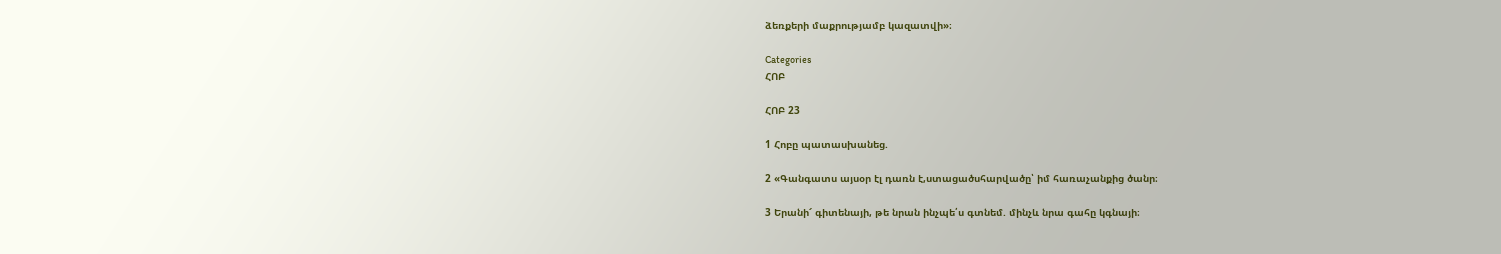ձեռքերի մաքրությամբ կազատվի»։

Categories
ՀՈԲ

ՀՈԲ 23

1 Հոբը պատասխանեց.

2 «Գանգատս այսօր էլ դառն է,ստացածսհարվածը՝ իմ հառաչանքից ծանր։

3 Երանի՜ գիտենայի, թե նրան ինչպե՛ս գտնեմ. մինչև նրա գահը կգնայի։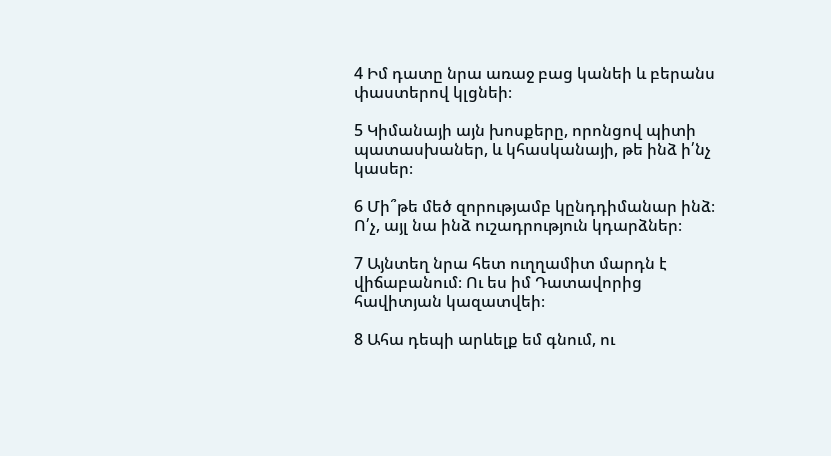4 Իմ դատը նրա առաջ բաց կանեի և բերանս փաստերով կլցնեի։

5 Կիմանայի այն խոսքերը, որոնցով պիտի պատասխաներ, և կհասկանայի, թե ինձ ի՛նչ կասեր։

6 Մի՞թե մեծ զորությամբ կընդդիմանար ինձ։ Ո՛չ, այլ նա ինձ ուշադրություն կդարձներ։

7 Այնտեղ նրա հետ ուղղամիտ մարդն է վիճաբանում։ Ու ես իմ Դատավորից հավիտյան կազատվեի։

8 Ահա դեպի արևելք եմ գնում, ու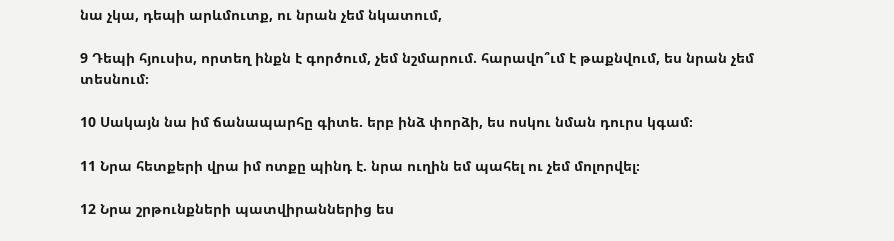նա չկա, դեպի արևմուտք, ու նրան չեմ նկատում,

9 Դեպի հյուսիս, որտեղ ինքն է գործում, չեմ նշմարում. հարավո՞ւմ է թաքնվում, ես նրան չեմ տեսնում։

10 Սակայն նա իմ ճանապարհը գիտե. երբ ինձ փորձի, ես ոսկու նման դուրս կգամ։

11 Նրա հետքերի վրա իմ ոտքը պինդ է. նրա ուղին եմ պահել ու չեմ մոլորվել։

12 Նրա շրթունքների պատվիրաններից ես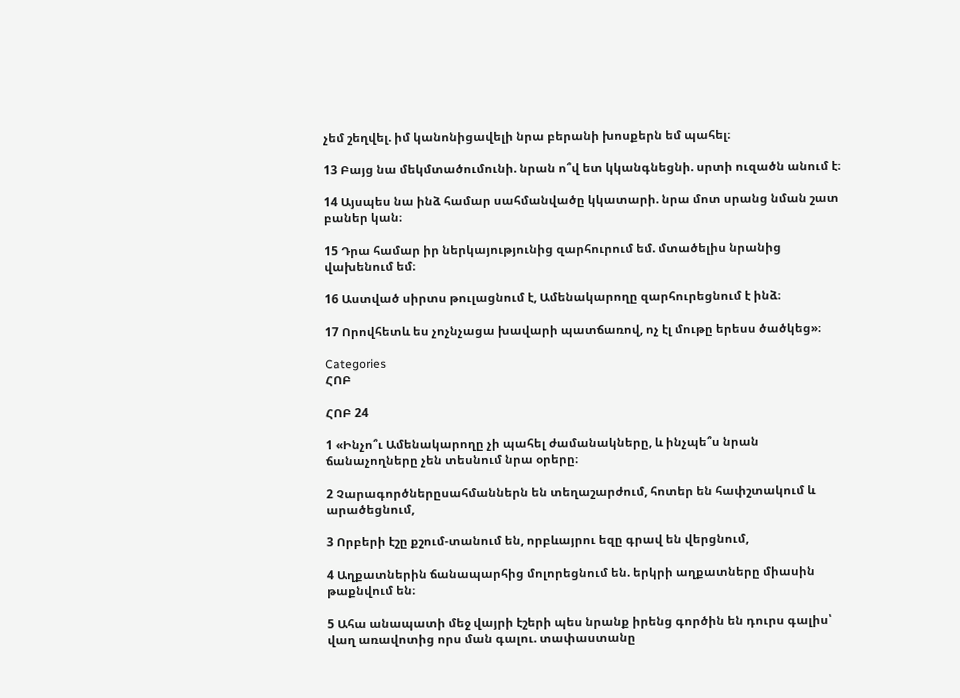չեմ շեղվել. իմ կանոնիցավելի նրա բերանի խոսքերն եմ պահել։

13 Բայց նա մեկմտածումունի. նրան ո՞վ ետ կկանգնեցնի. սրտի ուզածն անում է։

14 Այսպես նա ինձ համար սահմանվածը կկատարի. նրա մոտ սրանց նման շատ բաներ կան։

15 Դրա համար իր ներկայությունից զարհուրում եմ. մտածելիս նրանից վախենում եմ։

16 Աստված սիրտս թուլացնում է, Ամենակարողը զարհուրեցնում է ինձ։

17 Որովհետև ես չոչնչացա խավարի պատճառով, ոչ էլ մութը երեսս ծածկեց»։

Categories
ՀՈԲ

ՀՈԲ 24

1 «Ինչո՞ւ Ամենակարողը չի պահել ժամանակները, և ինչպե՞ս նրան ճանաչողները չեն տեսնում նրա օրերը։

2 Չարագործներըսահմաններն են տեղաշարժում, հոտեր են հափշտակում և արածեցնում,

3 Որբերի էշը քշում-տանում են, որբևայրու եզը գրավ են վերցնում,

4 Աղքատներին ճանապարհից մոլորեցնում են. երկրի աղքատները միասին թաքնվում են։

5 Ահա անապատի մեջ վայրի էշերի պես նրանք իրենց գործին են դուրս գալիս՝ վաղ առավոտից որս ման գալու. տափաստանը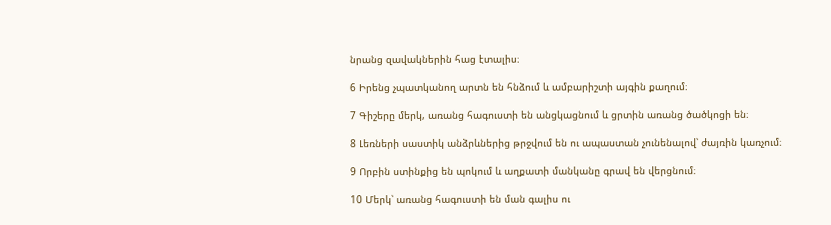նրանց զավակներին հաց էտալիս։

6 Իրենց չպատկանող արտն են հնձում և ամբարիշտի այգին քաղում։

7 Գիշերը մերկ, առանց հագուստի են անցկացնում և ցրտին առանց ծածկոցի են։

8 Լեռների սաստիկ անձրևներից թրջվում են ու ապաստան չունենալով՝ ժայռին կառչում։

9 Որբին ստինքից են պոկում և աղքատի մանկանը գրավ են վերցնում։

10 Մերկ՝ առանց հագուստի են ման գալիս ու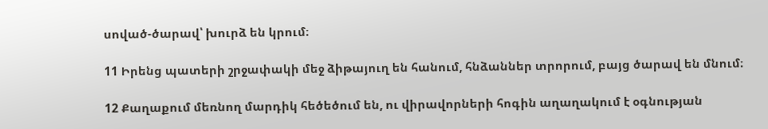սոված-ծարավ՝ խուրձ են կրում։

11 Իրենց պատերի շրջափակի մեջ ձիթայուղ են հանում, հնձաններ տրորում, բայց ծարավ են մնում։

12 Քաղաքում մեռնող մարդիկ հեծեծում են, ու վիրավորների հոգին աղաղակում է օգնության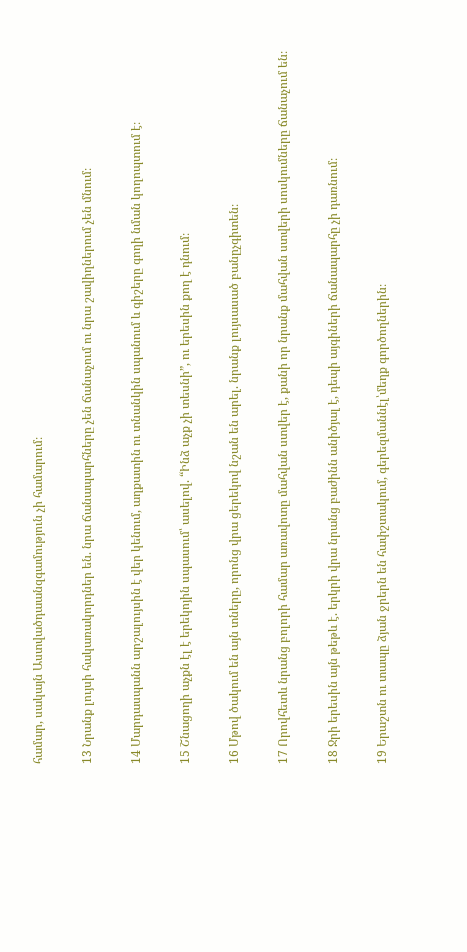համար, սակայն Աստվածդաանզգամություն չի համարում։

13 Նրանք լույսի հակառակորդներ են. նրա ճանապարհները չեն ճանաչում ու նրա շավիղներում չեն մնում։

14 Մարդասպանն արշալույսին է վեր կենում, աղքատին ու տնանկին սպանում և գիշերը գողի նման կողոպտում է։

15 Շնացողի աչքն էլ է երեկոյին սպասում՝ ասելով. “Ինձ աչք չի տեսնի”, ու երեսին քող է դնում։

16 Մթով ծակում են այն տները, որոնց վրա ցերեկով նշան են արել. նրանք լույսասած բանըչգիտեն։

17 Որովհետև նրանց բոլորի համար առավոտը մահվան ստվեր է, քանի որ նրանք մահվան ստվերի սոսկումները ճանաչում են։

18 Ջրի երեսին այն թեթև է. երկրի վրա նրանց բաժինն անիծյալ է, դեպի այգիների ճանապարհը չի դառնում։

19 Երաշտն ու տապը ձյան ջրերն են հափշտակում, գերեզմաննէլ՝մեղք գործողներին։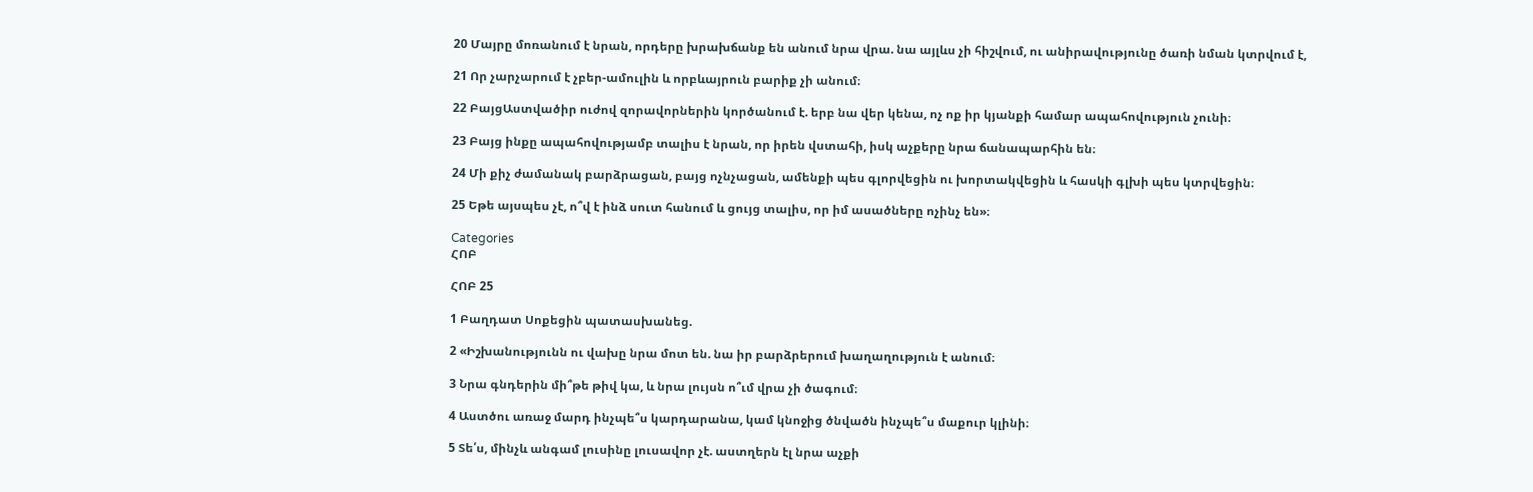20 Մայրը մոռանում է նրան, որդերը խրախճանք են անում նրա վրա. նա այլևս չի հիշվում, ու անիրավությունը ծառի նման կտրվում է,

21 Որ չարչարում է չբեր-ամուլին և որբևայրուն բարիք չի անում։

22 ԲայցԱստվածիր ուժով զորավորներին կործանում է. երբ նա վեր կենա, ոչ ոք իր կյանքի համար ապահովություն չունի։

23 Բայց ինքը ապահովությամբ տալիս է նրան, որ իրեն վստահի, իսկ աչքերը նրա ճանապարհին են։

24 Մի քիչ ժամանակ բարձրացան, բայց ոչնչացան, ամենքի պես գլորվեցին ու խորտակվեցին և հասկի գլխի պես կտրվեցին։

25 Եթե այսպես չէ, ո՞վ է ինձ սուտ հանում և ցույց տալիս, որ իմ ասածները ոչինչ են»։

Categories
ՀՈԲ

ՀՈԲ 25

1 Բաղդատ Սոքեցին պատասխանեց.

2 «Իշխանությունն ու վախը նրա մոտ են. նա իր բարձրերում խաղաղություն է անում։

3 Նրա գնդերին մի՞թե թիվ կա, և նրա լույսն ո՞ւմ վրա չի ծագում։

4 Աստծու առաջ մարդ ինչպե՞ս կարդարանա, կամ կնոջից ծնվածն ինչպե՞ս մաքուր կլինի։

5 Տե՛ս, մինչև անգամ լուսինը լուսավոր չէ. աստղերն էլ նրա աչքի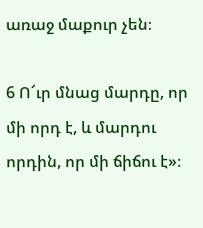առաջ մաքուր չեն։

6 Ո՜ւր մնաց մարդը, որ մի որդ է, և մարդու որդին, որ մի ճիճու է»։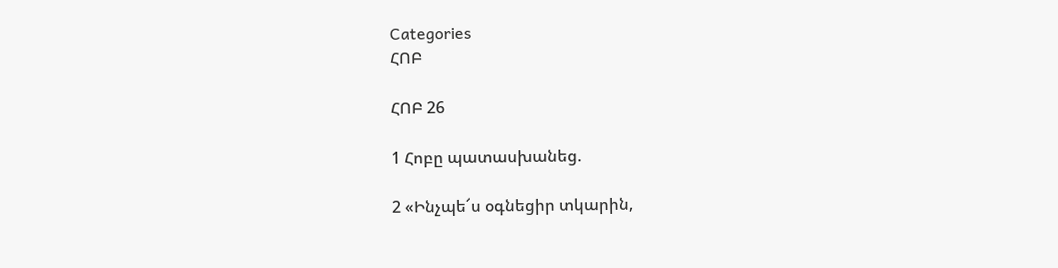Categories
ՀՈԲ

ՀՈԲ 26

1 Հոբը պատասխանեց.

2 «Ինչպե՜ս օգնեցիր տկարին,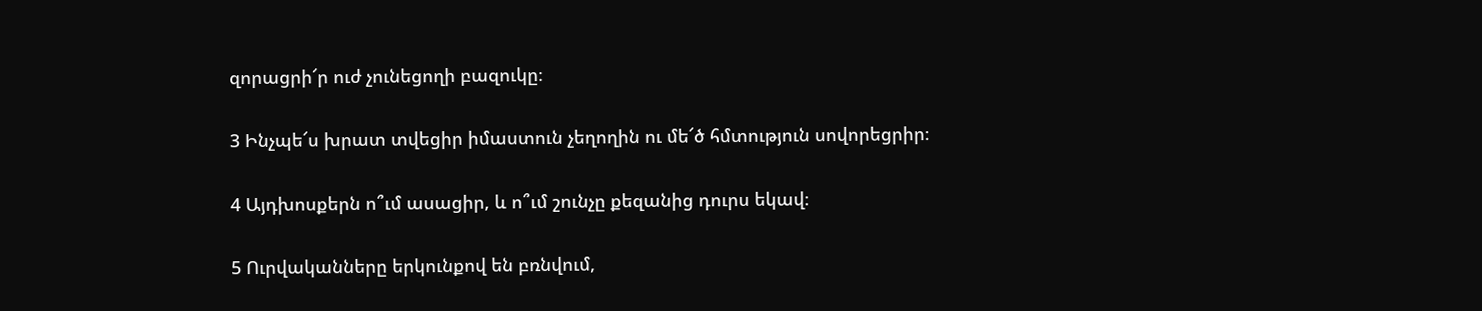զորացրի՜ր ուժ չունեցողի բազուկը։

3 Ինչպե՜ս խրատ տվեցիր իմաստուն չեղողին ու մե՜ծ հմտություն սովորեցրիր։

4 Այդխոսքերն ո՞ւմ ասացիր, և ո՞ւմ շունչը քեզանից դուրս եկավ։

5 Ուրվականները երկունքով են բռնվում,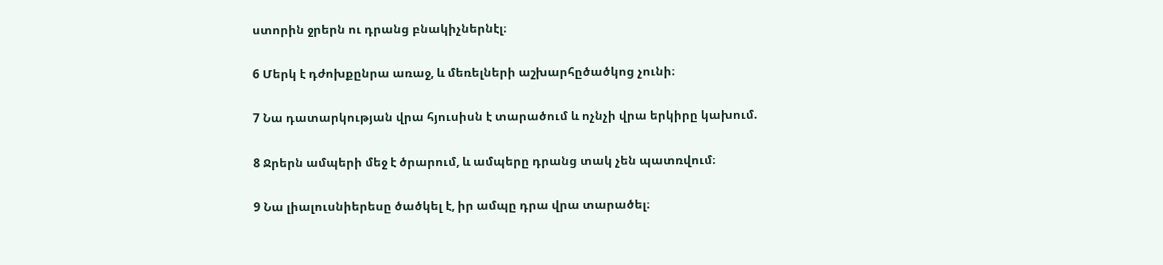ստորին ջրերն ու դրանց բնակիչներնէլ։

6 Մերկ է դժոխքընրա առաջ, և մեռելների աշխարհըծածկոց չունի։

7 Նա դատարկության վրա հյուսիսն է տարածում և ոչնչի վրա երկիրը կախում.

8 Ջրերն ամպերի մեջ է ծրարում, և ամպերը դրանց տակ չեն պատռվում։

9 Նա լիալուսնիերեսը ծածկել է, իր ամպը դրա վրա տարածել։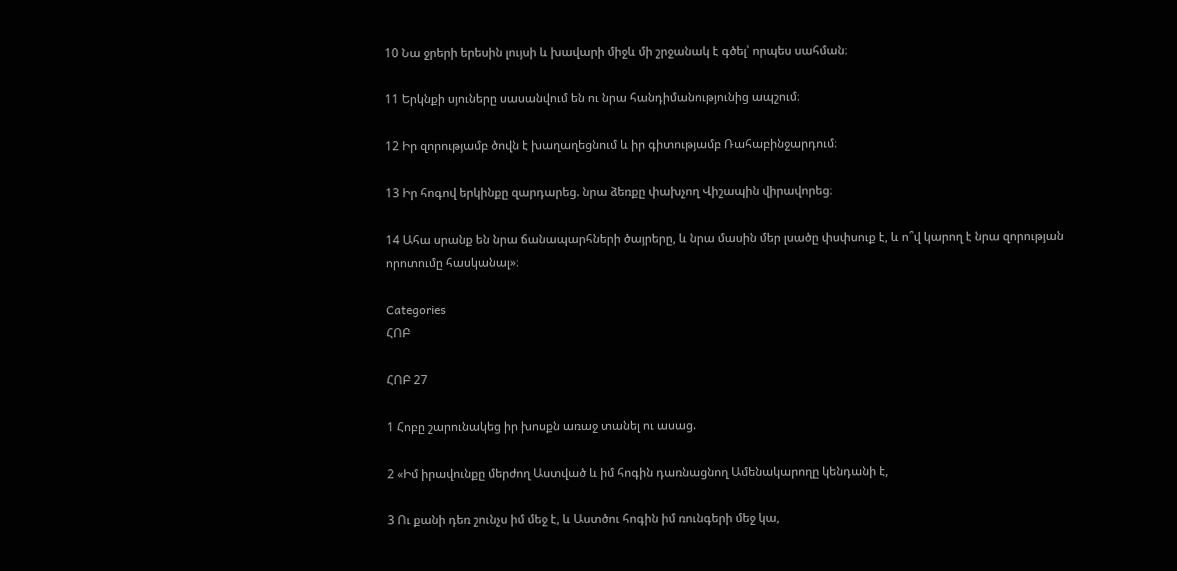10 Նա ջրերի երեսին լույսի և խավարի միջև մի շրջանակ է գծել՝ որպես սահման։

11 Երկնքի սյուները սասանվում են ու նրա հանդիմանությունից ապշում։

12 Իր զորությամբ ծովն է խաղաղեցնում և իր գիտությամբ Ռահաբինջարդում։

13 Իր հոգով երկինքը զարդարեց. նրա ձեռքը փախչող Վիշապին վիրավորեց։

14 Ահա սրանք են նրա ճանապարհների ծայրերը, և նրա մասին մեր լսածը փսփսուք է, և ո՞վ կարող է նրա զորության որոտումը հասկանալ»։

Categories
ՀՈԲ

ՀՈԲ 27

1 Հոբը շարունակեց իր խոսքն առաջ տանել ու ասաց.

2 «Իմ իրավունքը մերժող Աստված և իմ հոգին դառնացնող Ամենակարողը կենդանի է,

3 Ու քանի դեռ շունչս իմ մեջ է, և Աստծու հոգին իմ ռունգերի մեջ կա,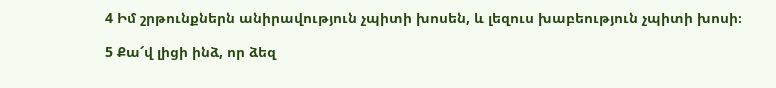4 Իմ շրթունքներն անիրավություն չպիտի խոսեն, և լեզուս խաբեություն չպիտի խոսի։

5 Քա՜վ լիցի ինձ, որ ձեզ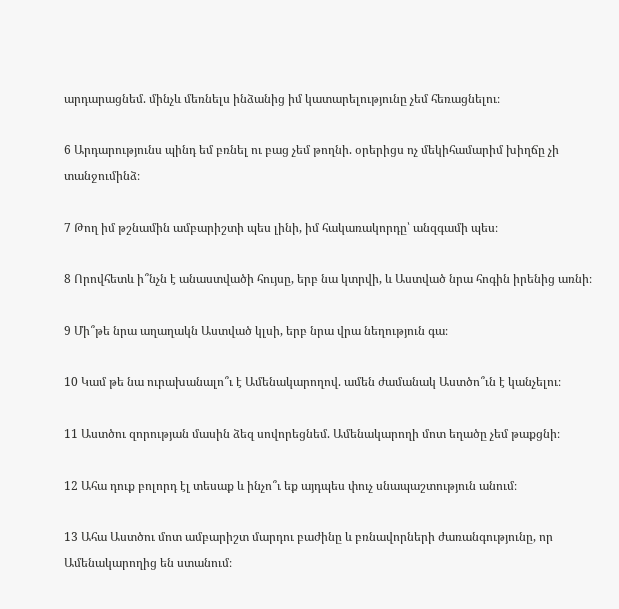արդարացնեմ. մինչև մեռնելս ինձանից իմ կատարելությունը չեմ հեռացնելու։

6 Արդարությունս պինդ եմ բռնել ու բաց չեմ թողնի. օրերիցս ոչ մեկիհամարիմ խիղճը չի տանջումինձ։

7 Թող իմ թշնամին ամբարիշտի պես լինի, իմ հակառակորդը՝ անզգամի պես։

8 Որովհետև ի՞նչն է անաստվածի հույսը, երբ նա կտրվի, և Աստված նրա հոգին իրենից առնի։

9 Մի՞թե նրա աղաղակն Աստված կլսի, երբ նրա վրա նեղություն գա։

10 Կամ թե նա ուրախանալո՞ւ է Ամենակարողով. ամեն ժամանակ Աստծո՞ւն է կանչելու։

11 Աստծու զորության մասին ձեզ սովորեցնեմ. Ամենակարողի մոտ եղածը չեմ թաքցնի։

12 Ահա դուք բոլորդ էլ տեսաք և ինչո՞ւ եք այդպես փուչ սնապաշտություն անում։

13 Ահա Աստծու մոտ ամբարիշտ մարդու բաժինը և բռնավորների ժառանգությունը, որ Ամենակարողից են ստանում։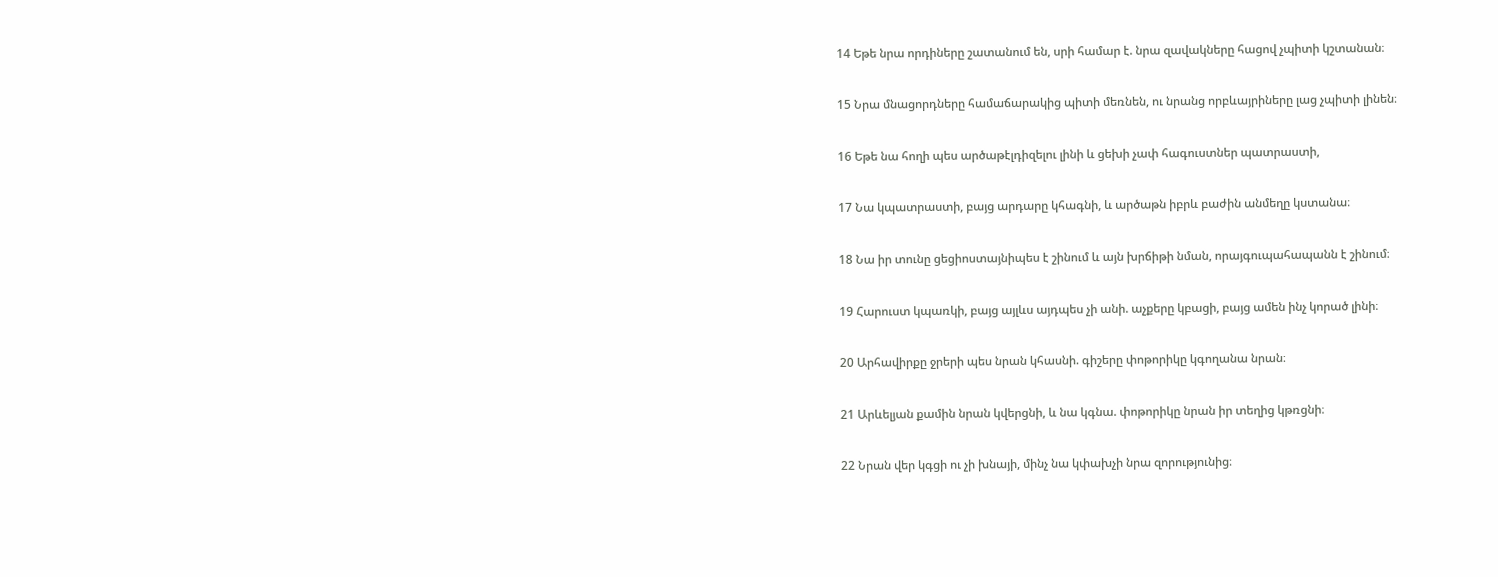14 Եթե նրա որդիները շատանում են, սրի համար է. նրա զավակները հացով չպիտի կշտանան։

15 Նրա մնացորդները համաճարակից պիտի մեռնեն, ու նրանց որբևայրիները լաց չպիտի լինեն։

16 Եթե նա հողի պես արծաթէլդիզելու լինի և ցեխի չափ հագուստներ պատրաստի,

17 Նա կպատրաստի, բայց արդարը կհագնի, և արծաթն իբրև բաժին անմեղը կստանա։

18 Նա իր տունը ցեցիոստայնիպես է շինում և այն խրճիթի նման, որայգուպահապանն է շինում։

19 Հարուստ կպառկի, բայց այլևս այդպես չի անի. աչքերը կբացի, բայց ամեն ինչ կորած լինի։

20 Արհավիրքը ջրերի պես նրան կհասնի. գիշերը փոթորիկը կգողանա նրան։

21 Արևելյան քամին նրան կվերցնի, և նա կգնա. փոթորիկը նրան իր տեղից կթռցնի։

22 Նրան վեր կգցի ու չի խնայի, մինչ նա կփախչի նրա զորությունից։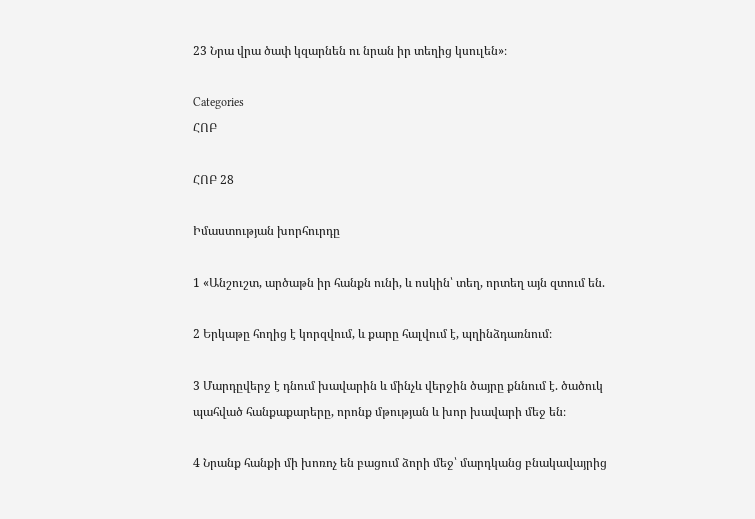23 Նրա վրա ծափ կզարնեն ու նրան իր տեղից կսուլեն»։

Categories
ՀՈԲ

ՀՈԲ 28

Իմաստության խորհուրդը

1 «Անշուշտ, արծաթն իր հանքն ունի, և ոսկին՝ տեղ, որտեղ այն զտում են.

2 Երկաթը հողից է կորզվում, և քարը հալվում է, պղինձդառնում։

3 Մարդըվերջ է դնում խավարին և մինչև վերջին ծայրը քննում է. ծածուկ պահված հանքաքարերը, որոնք մթության և խոր խավարի մեջ են։

4 Նրանք հանքի մի խոռոչ են բացում ձորի մեջ՝ մարդկանց բնակավայրից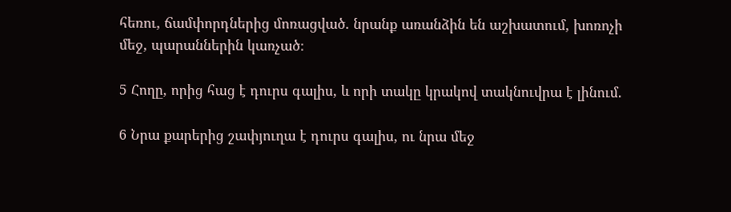հեռու, ճամփորդներից մոռացված. նրանք առանձին են աշխատում, խոռոչի մեջ, պարաններին կառչած։

5 Հողը, որից հաց է դուրս գալիս, և որի տակը կրակով տակնուվրա է լինում.

6 Նրա քարերից շափյուղա է դուրս գալիս, ու նրա մեջ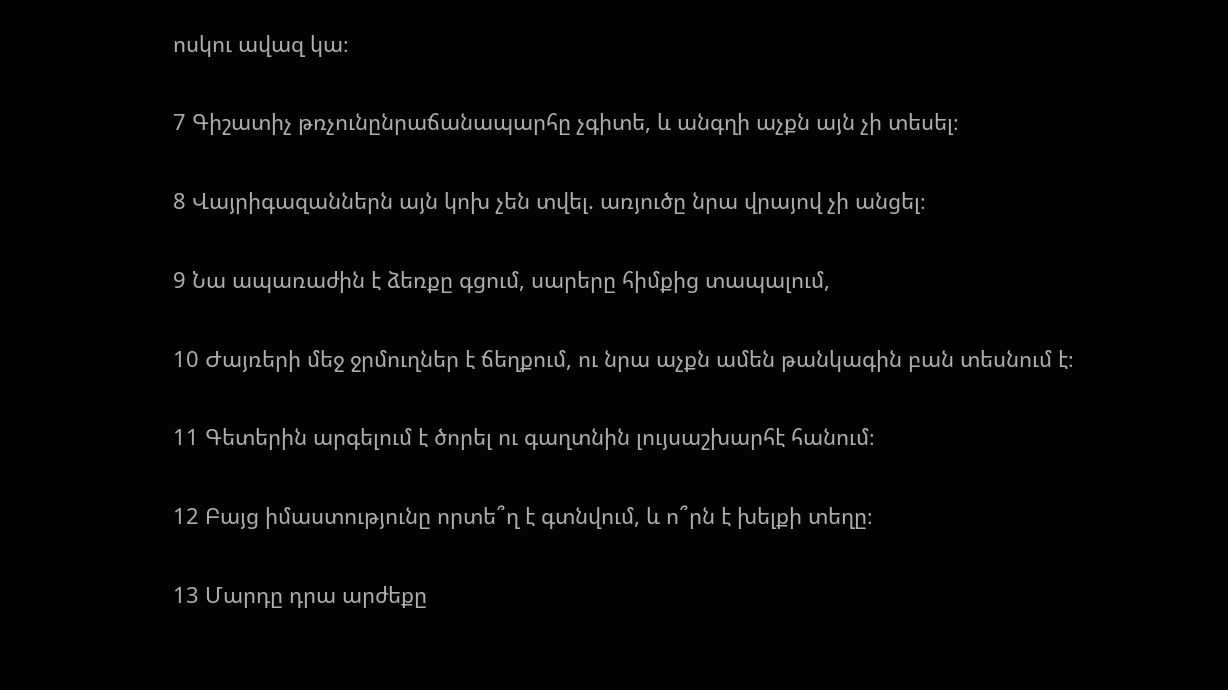ոսկու ավազ կա։

7 Գիշատիչ թռչունընրաճանապարհը չգիտե, և անգղի աչքն այն չի տեսել։

8 Վայրիգազաններն այն կոխ չեն տվել. առյուծը նրա վրայով չի անցել։

9 Նա ապառաժին է ձեռքը գցում, սարերը հիմքից տապալում,

10 Ժայռերի մեջ ջրմուղներ է ճեղքում, ու նրա աչքն ամեն թանկագին բան տեսնում է։

11 Գետերին արգելում է ծորել ու գաղտնին լույսաշխարհէ հանում։

12 Բայց իմաստությունը որտե՞ղ է գտնվում, և ո՞րն է խելքի տեղը։

13 Մարդը դրա արժեքը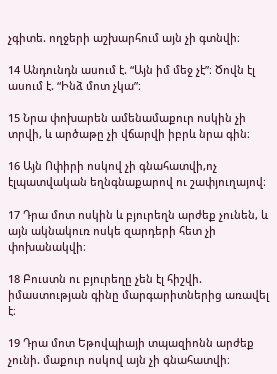չգիտե. ողջերի աշխարհում այն չի գտնվի։

14 Անդունդն ասում է. “Այն իմ մեջ չէ”։ Ծովն էլ ասում է. “Ինձ մոտ չկա”։

15 Նրա փոխարեն ամենամաքուր ոսկին չի տրվի, և արծաթը չի վճարվի իբրև նրա գին։

16 Այն Ոփիրի ոսկով չի գնահատվի,ոչ էլպատվական եղնգնաքարով ու շափյուղայով։

17 Դրա մոտ ոսկին և բյուրեղն արժեք չունեն, և այն ակնակուռ ոսկե զարդերի հետ չի փոխանակվի։

18 Բուստն ու բյուրեղը չեն էլ հիշվի. իմաստության գինը մարգարիտներից առավել է։

19 Դրա մոտ Եթովպիայի տպազիոնն արժեք չունի. մաքուր ոսկով այն չի գնահատվի։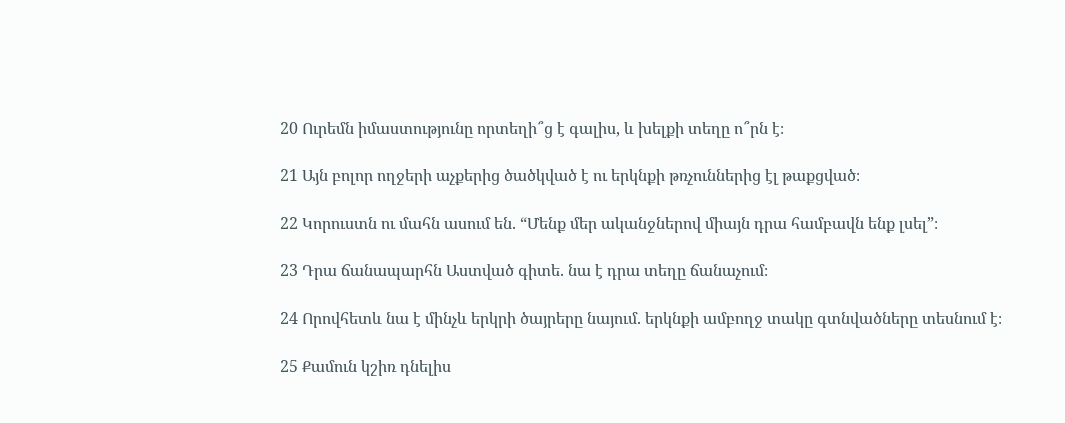20 Ուրեմն իմաստությունը որտեղի՞ց է գալիս, և խելքի տեղը ո՞րն է։

21 Այն բոլոր ողջերի աչքերից ծածկված է ու երկնքի թռչուններից էլ թաքցված։

22 Կորուստն ու մահն ասում են. “Մենք մեր ականջներով միայն դրա համբավն ենք լսել”։

23 Դրա ճանապարհն Աստված գիտե. նա է դրա տեղը ճանաչում։

24 Որովհետև նա է մինչև երկրի ծայրերը նայում. երկնքի ամբողջ տակը գտնվածները տեսնում է։

25 Քամուն կշիռ դնելիս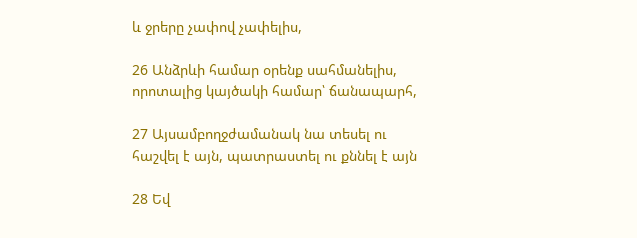և ջրերը չափով չափելիս,

26 Անձրևի համար օրենք սահմանելիս, որոտալից կայծակի համար՝ ճանապարհ,

27 Այսամբողջժամանակ նա տեսել ու հաշվել է այն, պատրաստել ու քննել է այն

28 Եվ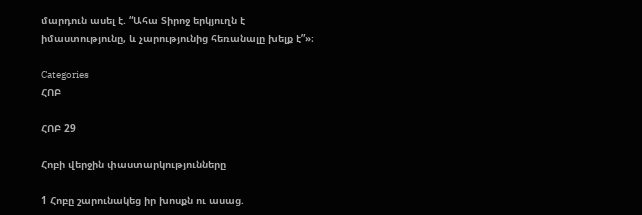մարդուն ասել է. “Ահա Տիրոջ երկյուղն է իմաստությունը, և չարությունից հեռանալը խելք է”»։

Categories
ՀՈԲ

ՀՈԲ 29

Հոբի վերջին փաստարկությունները

1 Հոբը շարունակեց իր խոսքն ու ասաց.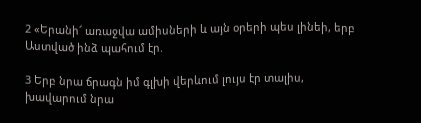2 «Երանի՜ առաջվա ամիսների և այն օրերի պես լինեի, երբ Աստված ինձ պահում էր.

3 Երբ նրա ճրագն իմ գլխի վերևում լույս էր տալիս, խավարում նրա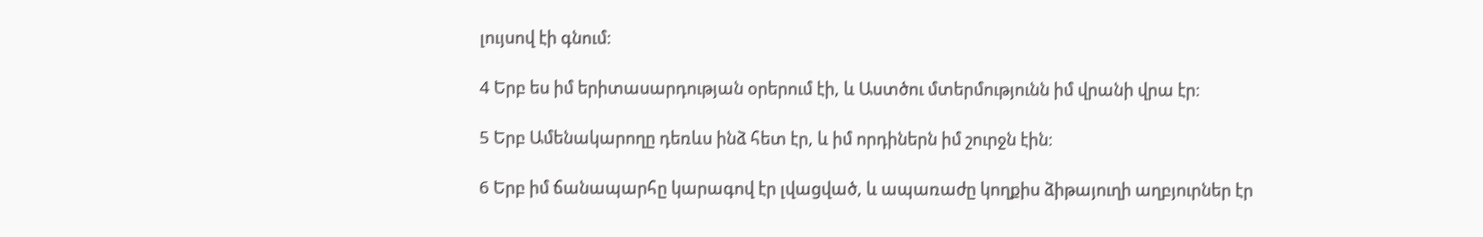լույսով էի գնում։

4 Երբ ես իմ երիտասարդության օրերում էի, և Աստծու մտերմությունն իմ վրանի վրա էր։

5 Երբ Ամենակարողը դեռևս ինձ հետ էր, և իմ որդիներն իմ շուրջն էին։

6 Երբ իմ ճանապարհը կարագով էր լվացված, և ապառաժը կողքիս ձիթայուղի աղբյուրներ էր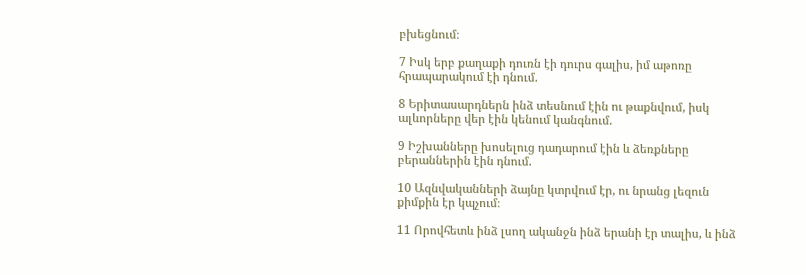բխեցնում։

7 Իսկ երբ քաղաքի դուռն էի դուրս գալիս, իմ աթոռը հրապարակում էի դնում.

8 Երիտասարդներն ինձ տեսնում էին ու թաքնվում, իսկ ալևորները վեր էին կենում կանգնում.

9 Իշխանները խոսելուց դադարում էին և ձեռքները բերաններին էին դնում.

10 Ազնվականների ձայնը կտրվում էր, ու նրանց լեզուն քիմքին էր կպչում։

11 Որովհետև ինձ լսող ականջն ինձ երանի էր տալիս, և ինձ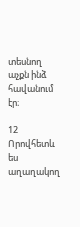տեսնող աչքն ինձ հավանում էր։

12 Որովհետև ես աղաղակող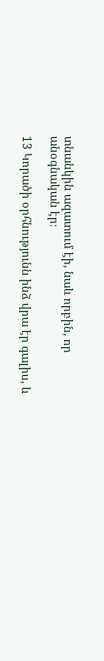տնանկին ազատում էի, նաև որբին, որ անօգնական էր։

13 Կորածի օրհնությունն ինձ վրա էր գալիս, և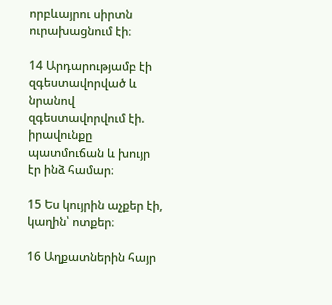որբևայրու սիրտն ուրախացնում էի։

14 Արդարությամբ էի զգեստավորված և նրանով զգեստավորվում էի. իրավունքը պատմուճան և խույր էր ինձ համար։

15 Ես կույրին աչքեր էի, կաղին՝ ոտքեր։

16 Աղքատներին հայր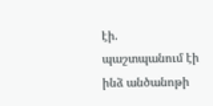էի. պաշտպանում էի ինձ անծանոթի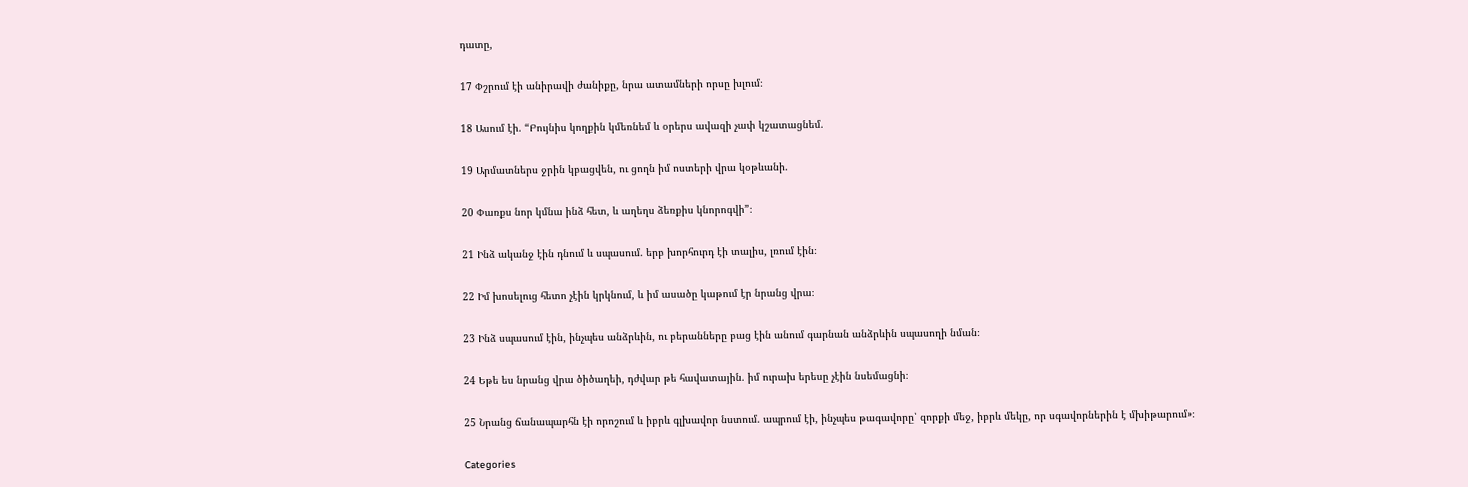դատը,

17 Փշրում էի անիրավի ժանիքը, նրա ատամների որսը խլում։

18 Ասում էի. “Բույնիս կողքին կմեռնեմ և օրերս ավազի չափ կշատացնեմ.

19 Արմատներս ջրին կբացվեն, ու ցողն իմ ոստերի վրա կօթևանի.

20 Փառքս նոր կմնա ինձ հետ, և աղեղս ձեռքիս կնորոգվի”։

21 Ինձ ականջ էին դնում և սպասում. երբ խորհուրդ էի տալիս, լռում էին։

22 Իմ խոսելուց հետո չէին կրկնում, և իմ ասածը կաթում էր նրանց վրա։

23 Ինձ սպասում էին, ինչպես անձրևին, ու բերանները բաց էին անում գարնան անձրևին սպասողի նման։

24 Եթե ես նրանց վրա ծիծաղեի, դժվար թե հավատային. իմ ուրախ երեսը չէին նսեմացնի։

25 Նրանց ճանապարհն էի որոշում և իբրև գլխավոր նստում. ապրում էի, ինչպես թագավորը՝ զորքի մեջ, իբրև մեկը, որ սգավորներին է մխիթարում»։

Categories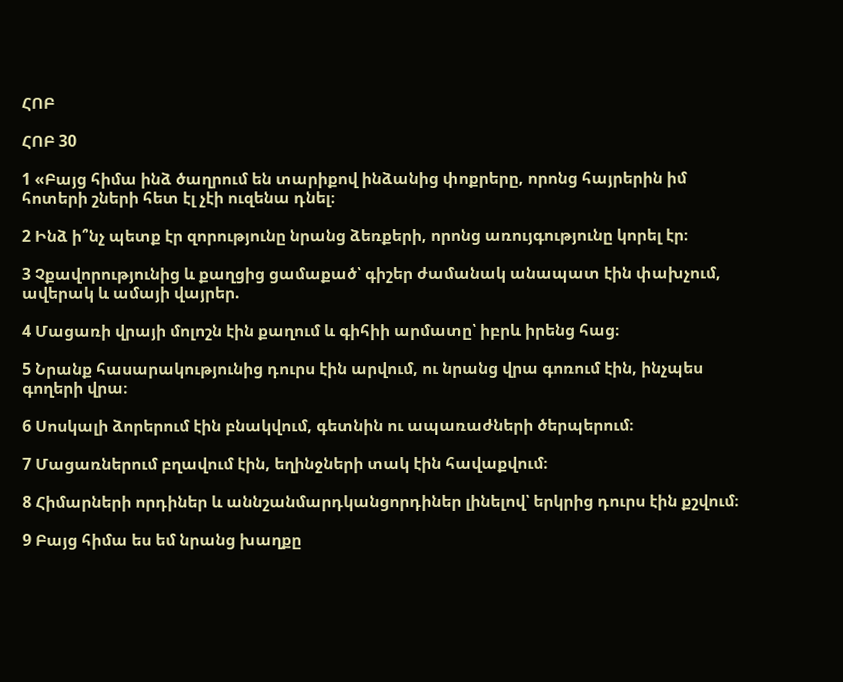ՀՈԲ

ՀՈԲ 30

1 «Բայց հիմա ինձ ծաղրում են տարիքով ինձանից փոքրերը, որոնց հայրերին իմ հոտերի շների հետ էլ չէի ուզենա դնել։

2 Ինձ ի՞նչ պետք էր զորությունը նրանց ձեռքերի, որոնց առույգությունը կորել էր։

3 Չքավորությունից և քաղցից ցամաքած՝ գիշեր ժամանակ անապատ էին փախչում, ավերակ և ամայի վայրեր.

4 Մացառի վրայի մոլոշն էին քաղում և գիհիի արմատը՝ իբրև իրենց հաց։

5 Նրանք հասարակությունից դուրս էին արվում, ու նրանց վրա գոռում էին, ինչպես գողերի վրա։

6 Սոսկալի ձորերում էին բնակվում, գետնին ու ապառաժների ծերպերում։

7 Մացառներում բղավում էին, եղինջների տակ էին հավաքվում։

8 Հիմարների որդիներ և աննշանմարդկանցորդիներ լինելով՝ երկրից դուրս էին քշվում։

9 Բայց հիմա ես եմ նրանց խաղքը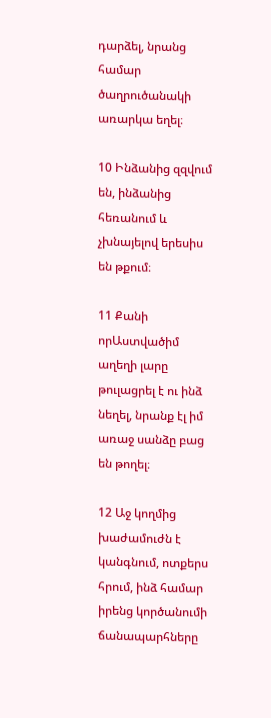դարձել, նրանց համար ծաղրուծանակի առարկա եղել։

10 Ինձանից զզվում են, ինձանից հեռանում և չխնայելով երեսիս են թքում։

11 Քանի որԱստվածիմ աղեղի լարը թուլացրել է ու ինձ նեղել, նրանք էլ իմ առաջ սանձը բաց են թողել։

12 Աջ կողմից խաժամուժն է կանգնում, ոտքերս հրում, ինձ համար իրենց կործանումի ճանապարհները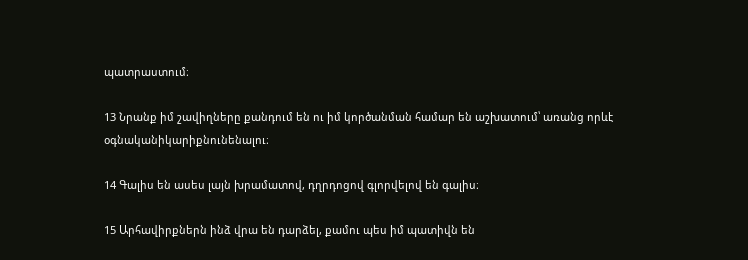պատրաստում։

13 Նրանք իմ շավիղները քանդում են ու իմ կործանման համար են աշխատում՝ առանց որևէ օգնականիկարիքնունենալու։

14 Գալիս են ասես լայն խրամատով, դղրդոցով գլորվելով են գալիս։

15 Արհավիրքներն ինձ վրա են դարձել, քամու պես իմ պատիվն են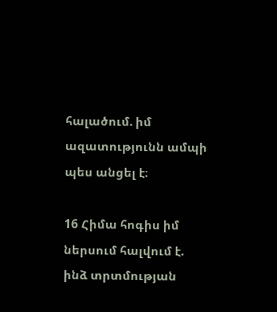հալածում. իմ ազատությունն ամպի պես անցել է։

16 Հիմա հոգիս իմ ներսում հալվում է. ինձ տրտմության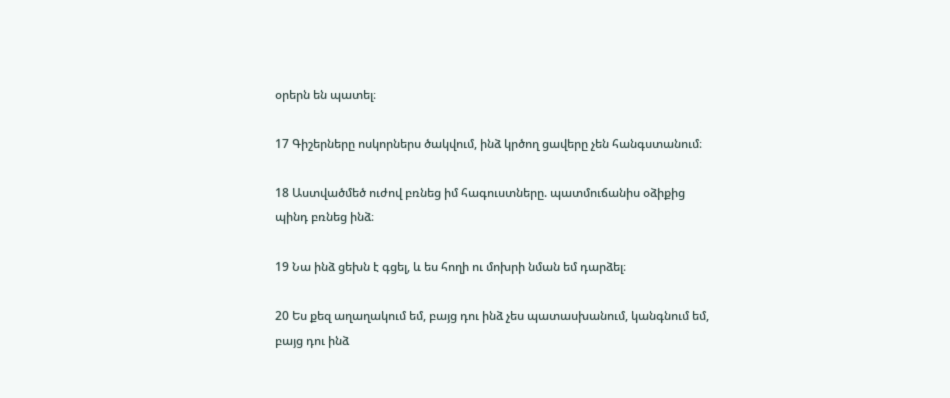օրերն են պատել։

17 Գիշերները ոսկորներս ծակվում, ինձ կրծող ցավերը չեն հանգստանում։

18 Աստվածմեծ ուժով բռնեց իմ հագուստները. պատմուճանիս օձիքից պինդ բռնեց ինձ։

19 Նա ինձ ցեխն է գցել, և ես հողի ու մոխրի նման եմ դարձել։

20 Ես քեզ աղաղակում եմ, բայց դու ինձ չես պատասխանում, կանգնում եմ, բայց դու ինձ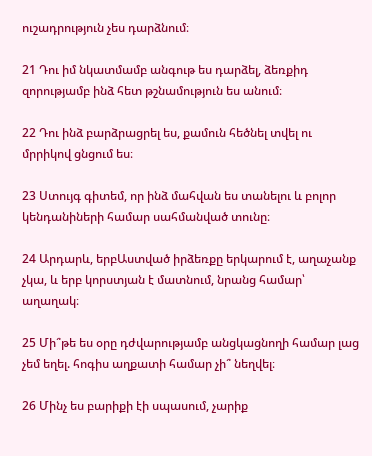ուշադրություն չես դարձնում։

21 Դու իմ նկատմամբ անգութ ես դարձել, ձեռքիդ զորությամբ ինձ հետ թշնամություն ես անում։

22 Դու ինձ բարձրացրել ես, քամուն հեծնել տվել ու մրրիկով ցնցում ես։

23 Ստույգ գիտեմ, որ ինձ մահվան ես տանելու և բոլոր կենդանիների համար սահմանված տունը։

24 Արդարև, երբԱստված իրձեռքը երկարում է, աղաչանք չկա, և երբ կորստյան է մատնում, նրանց համար՝ աղաղակ։

25 Մի՞թե ես օրը դժվարությամբ անցկացնողի համար լաց չեմ եղել. հոգիս աղքատի համար չի՞ նեղվել։

26 Մինչ ես բարիքի էի սպասում, չարիք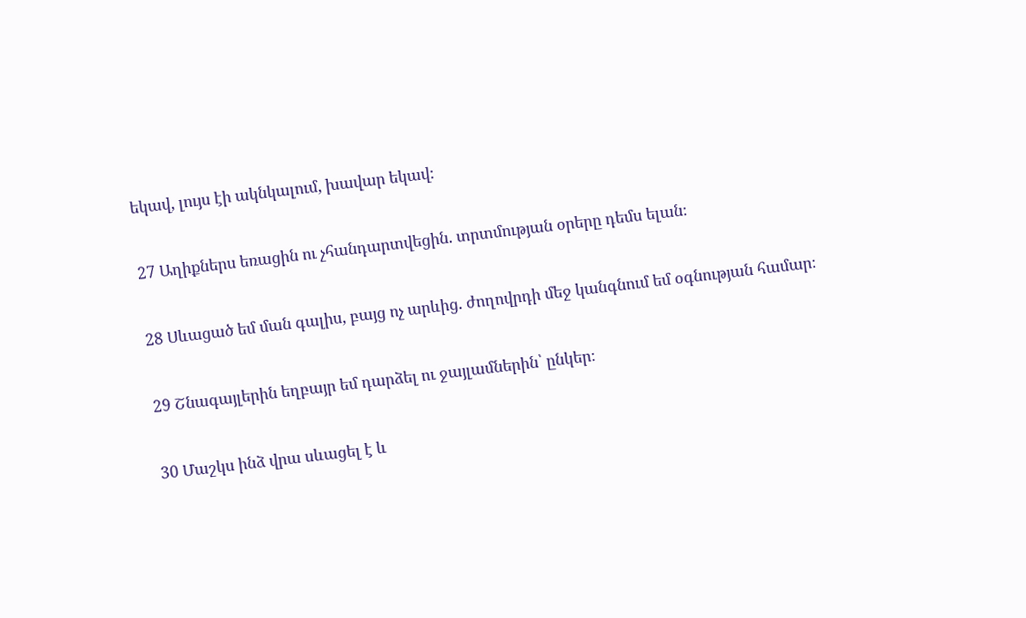եկավ, լույս էի ակնկալում, խավար եկավ։

27 Աղիքներս եռացին ու չհանդարտվեցին. տրտմության օրերը դեմս ելան։

28 Սևացած եմ ման գալիս, բայց ոչ արևից. ժողովրդի մեջ կանգնում եմ օգնության համար։

29 Շնագայլերին եղբայր եմ դարձել ու ջայլամներին՝ ընկեր։

30 Մաշկս ինձ վրա սևացել է և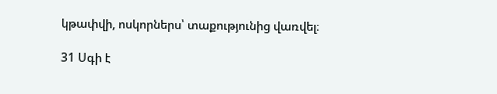կթափվի, ոսկորներս՝ տաքությունից վառվել։

31 Սգի է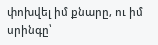փոխվել իմ քնարը, ու իմ սրինգը՝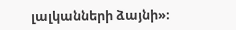լալկանների ձայնի»։